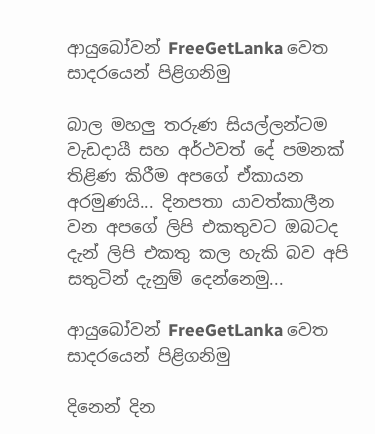ආයුබෝවන් FreeGetLanka වෙත සාදරයෙන් පිළිගනිමු

බාල මහලු තරුණ සියල්ලන්ටම වැඩදායී සහ අර්ථවත් දේ පමනක් තිළිණ කිරීම අපගේ ඒකායන අරමුණයි... දිනපතා යාවත්කාලීන වන අපගේ ලිපි එකතුවට ඔබටද දැන් ලිපි එකතු කල හැකි බව අපි සතුටින් දැනුම් දෙන්නෙමු...

ආයුබෝවන් FreeGetLanka වෙත සාදරයෙන් පිළිගනිමු

දිනෙන් දින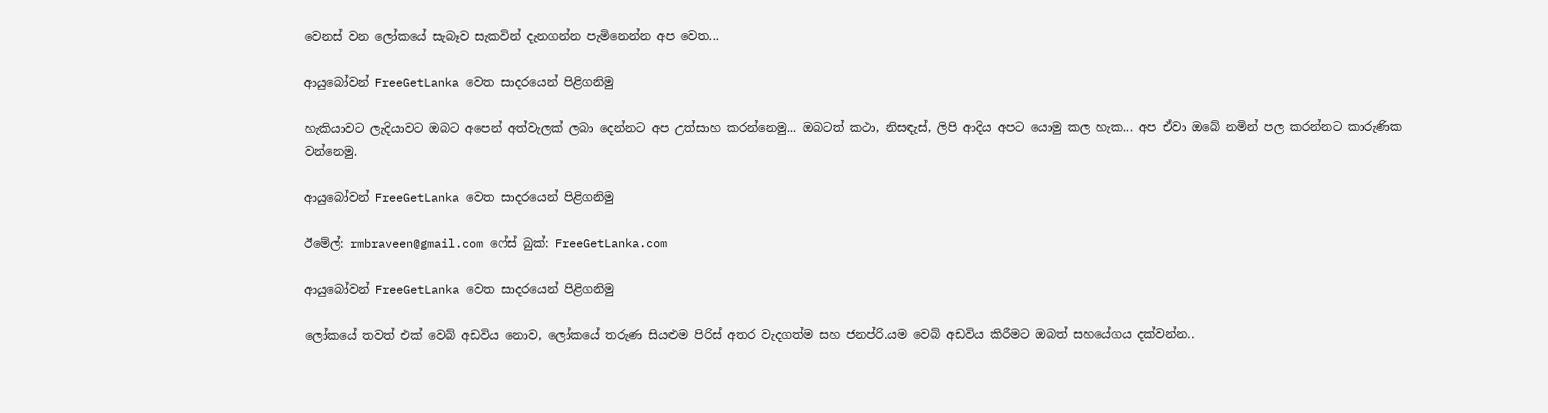වෙනස් වන ලෝකයේ සැබෑව සැකවින් දැනගන්න පැමිනෙන්න අප වෙත...

ආයුබෝවන් FreeGetLanka වෙත සාදරයෙන් පිළිගනිමු

හැකියාවට ලැදියාවට ඔබට අපෙන් අත්වැලක් ලබා දෙන්නට අප උත්සාහ කරන්නෙමු... ඔබ‍ටත් කථා, නිසඳැස්, ලිපි ආදිය අපට යොමු කල හැක... අප ඒවා ඔබේ නමින් පල කරන්නට කාරුණික වන්නෙමු.

ආයුබෝවන් FreeGetLanka වෙත සාදරයෙන් පිළිගනිමු

ඊමේල්: rmbraveen@gmail.com ෆේස් බුක්: FreeGetLanka.com

ආයුබෝවන් FreeGetLanka වෙත සාදරයෙන් පිළිගනිමු

ලෝකයේ තවත් එක් වෙබ් අඩවිය නොව, ලෝකයේ තරුණ සියළුම පිරිස් අතර වැදගත්ම සහ ජනප්රි.යම වෙබ් අඩවිය කිරීමට ඔබත් සහයේගය දක්වන්න..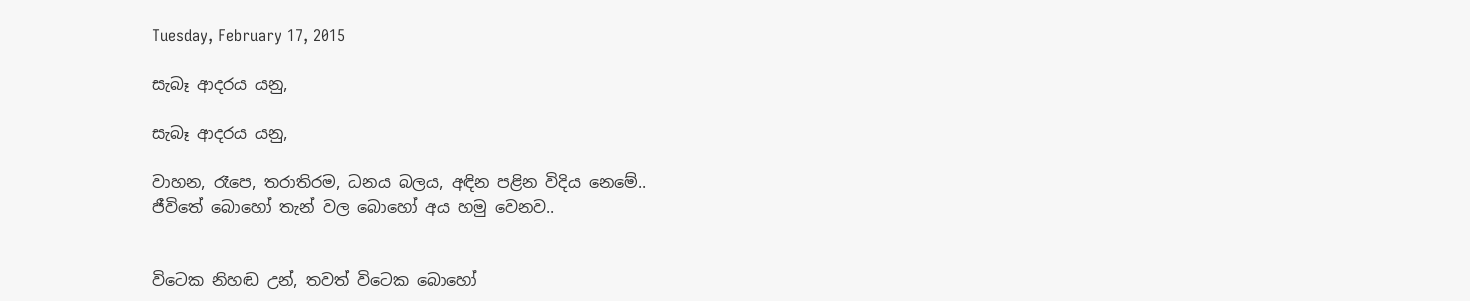Tuesday, February 17, 2015

සැබෑ ආදරය යනු,

සැබෑ ආදරය යනු,

වාහන, රෑපෙ, තරාතිරම, ධනය බලය, අඳින පළින විදිය නෙමේ..
ජීවිතේ බොහෝ තැන් වල බොහෝ අය හමු වෙනව..


විටෙක නිහඬ උන්, තවත් විටෙක බොහෝ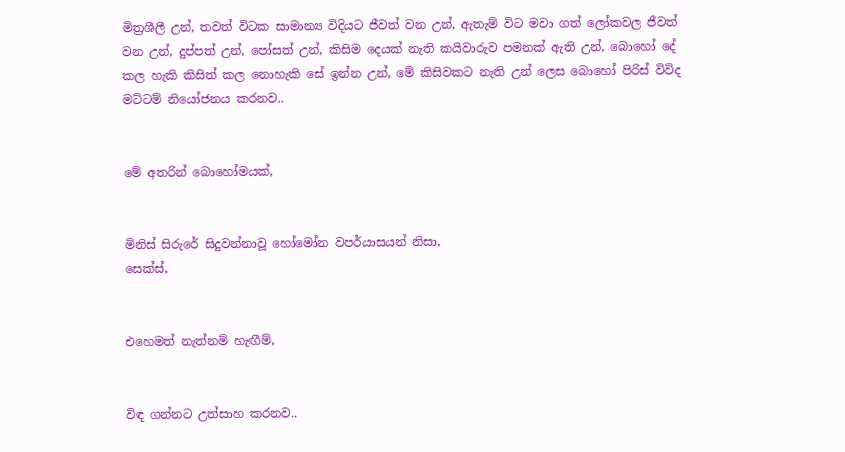මිත්‍රශීලී උන්, තවත් විටක සාමාන්‍ය විදියට ජීවත් වන උන්, ඇතැම් විට මවා ගත් ලෝකවල ජීවත් වන උන්, දුප්පත් උන්, පෝසත් උන්, කිසිම දෙයක් නැති කයිවාරුව පමනක් ඇති උන්, බොහෝ දේ කල හැකි කිසිත් කල නොහැකි සේ ඉන්න උන්, මේ කිසිවකට නැති උන් ලෙස බොහෝ පිරිස් විවිද මට්ටම් නියෝජනය කරනව..


මේ අතරින් බොහෝමයක්,


මිනිස් සිරුරේ සිදුවන්නාවූ හෝමෝන වපර්යාසයන් නිසා,
සෙක්ස්,


එහෙමත් නැත්නම් හැඟීම්,


විඳ ගන්නට උත්සාහ කරනව..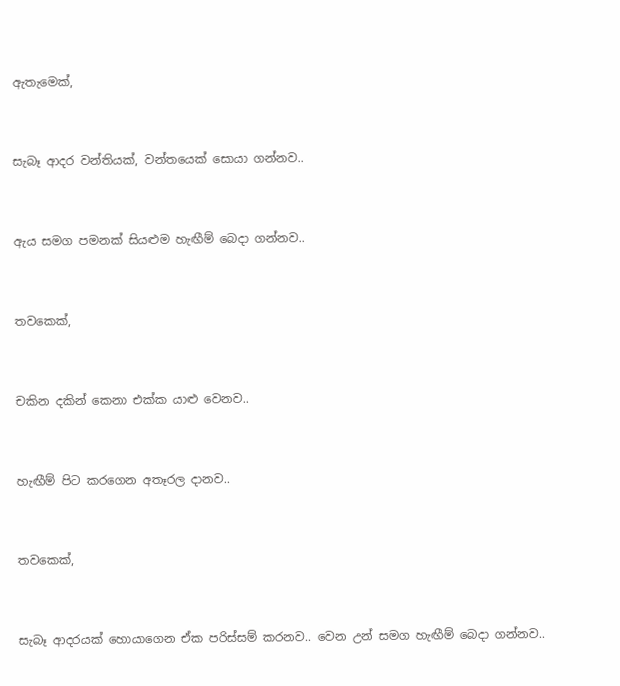ඇතැමෙක්,


සැබෑ ආදර වන්තියක්, වන්තයෙක් සොයා ගන්නව..


ඇය සමග පමනක් සියළුම හැඟීම් බෙදා ගන්නව..


තවකෙක්,


චකින දකින් කෙනා එක්ක යාළු වෙනව..


හැඟීම් පිට කරගෙන අතෑරල දානව..


තවකෙක්,


සැබෑ ආදරයක් හොයාගෙන ඒක පරිස්සම් කරනව.. වෙන උන් සමග හැඟීම් බෙදා ගන්නව..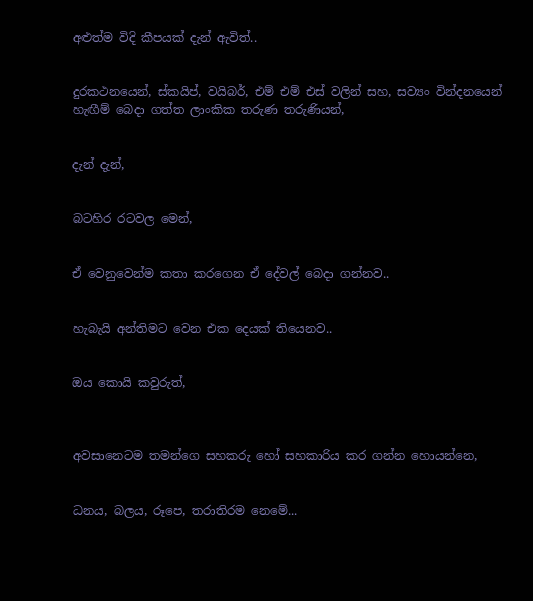අළුත්ම විදි කීපයක් දැන් ඇවිත්..


දුරකථනයෙන්, ස්කයිප්, වයිබර්, එම් එම් එස් වලින් සහ, සව්‍යං වින්දනයෙන් හැඟීම් බෙදා ගත්ත ලාංකික තරුණ තරුණියන්,


දැන් දැන්,


බටහිර රටවල මෙන්,


ඒ වෙනුවෙන්ම කතා කරගෙන ඒ දේවල් බෙදා ගන්නව..


හැබැයි අන්තිමට වෙන එක දෙයක් තියෙනව..


ඔය කොයි කවුරුත්,



අවසානෙටම තමන්ගෙ සහකරු හෝ සහකාරිය කර ගන්න හොයන්නෙ,


ධනය, බලය, රූපෙ, තරාතිරම නෙමේ...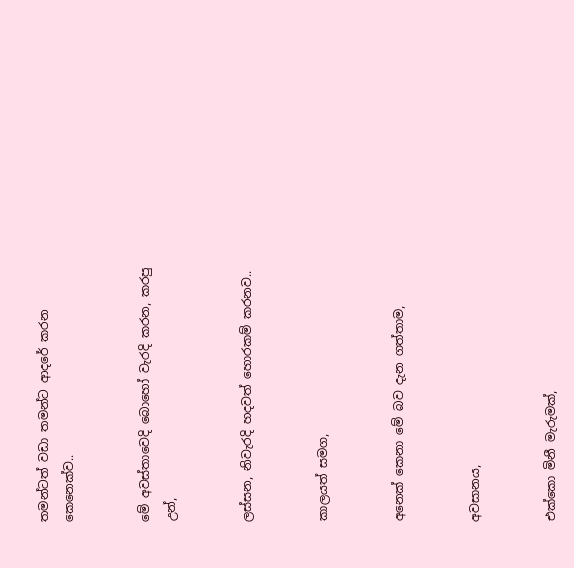තමන්ටත් වඩා තමන්ට ආදරේ කරන කෙනෙක්ව..


මේ අවස්තාවෙදි බොහෝ වැරදි කරන, කරපු උන්,


ලස්සන, නිවැරදි හදවත් හොරකම් කරනව..


කාලයත් සමග,


අනෙක් කෙනා මේ බව දැන ගත්තාම,


අවසානය,


එක්කො මිනී මැරුමක්,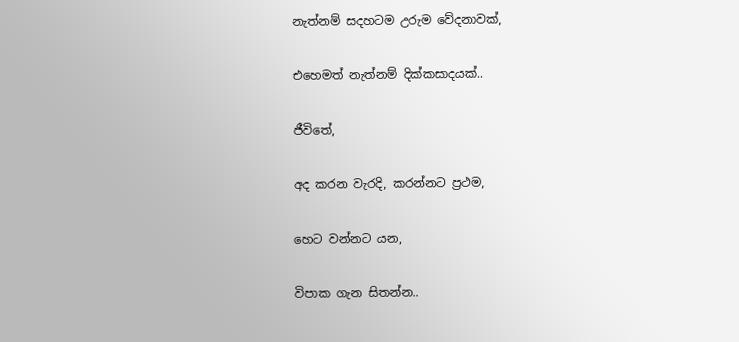නැත්නම් සදහටම උරුම වේදනාවක්,


එහෙමත් නැත්නම් දික්කසාදයක්..


ජීවිතේ,


අද කරන වැරදි, කරන්නට ප්‍රථම,


හෙට වන්නට යන,


විපාක ගැන සිතන්න..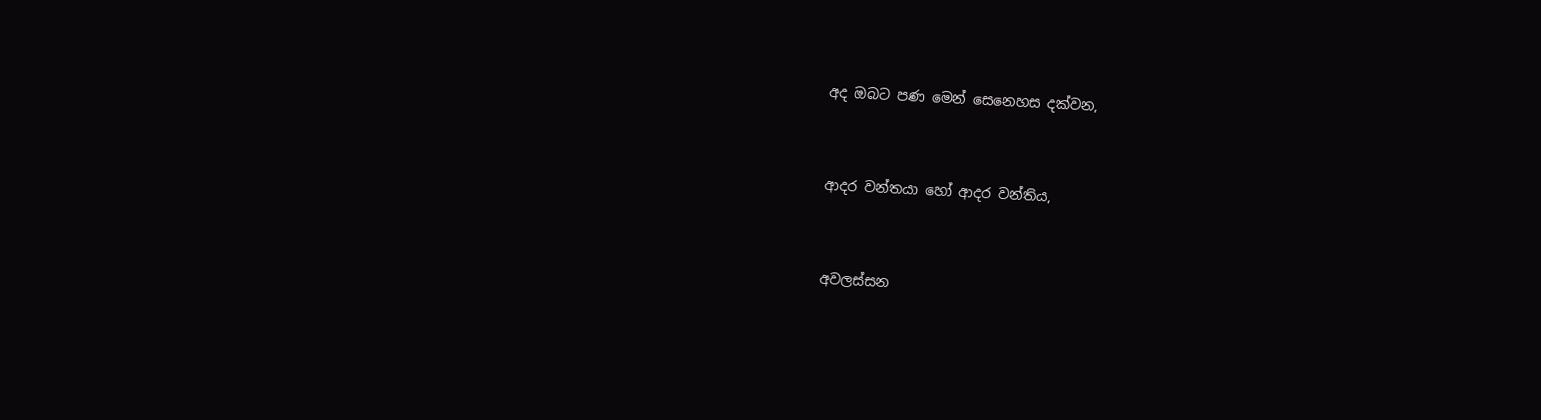අද ඔබට පණ මෙන් සෙනෙහස දක්වන,


ආදර වන්තයා හෝ ආදර වන්තිය,


අවලස්සන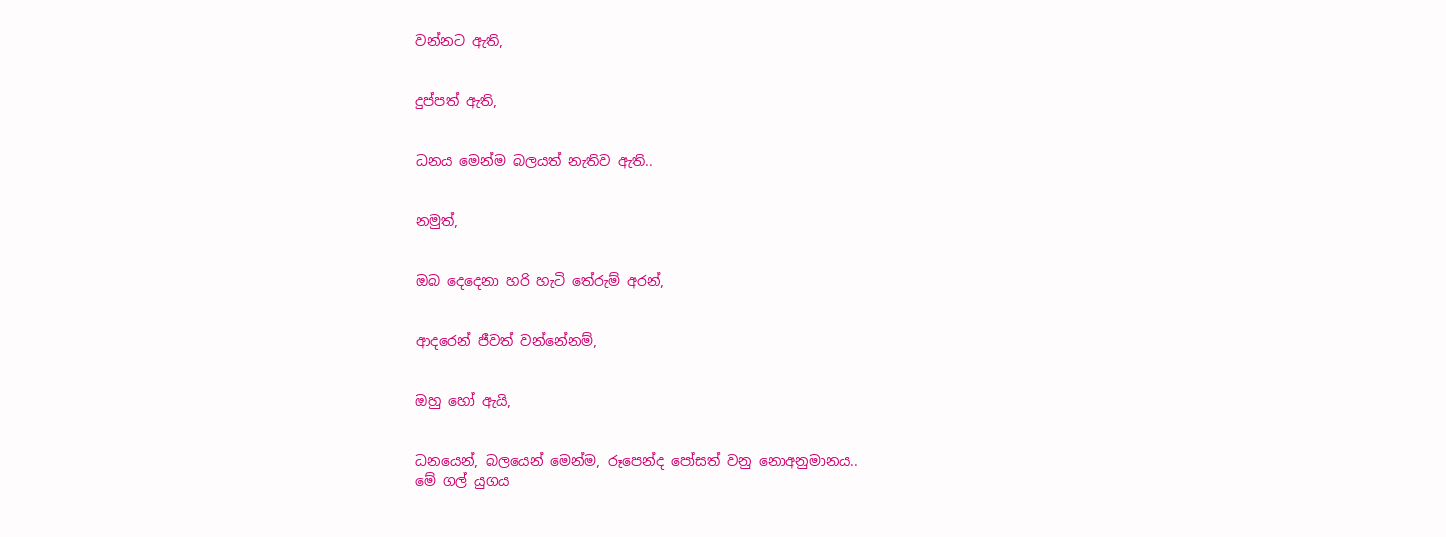වන්නට ඇති,


දුප්පත් ඇති,


ධනය මෙන්ම බලයත් නැතිව ඇති..


නමුත්,


ඔබ දෙදෙනා හරි හැටි තේරුම් අරන්,


ආදරෙන් ජීවත් වන්නේනම්,


ඔහු හෝ ඇයි,


ධනයෙන්, බලයෙන් මෙන්ම, රූපෙන්ද පෝසත් වනු නොඅනුමානය..
මේ ගල් යුගය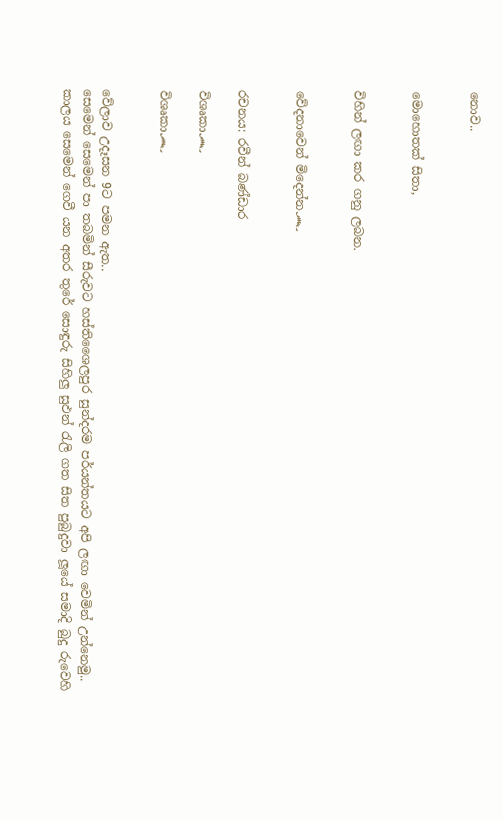නොව..


මොහොතක් සිතා,


විහින් ලඟා කර ගනු ලබන.


වේදනාවෙන් මිදෙන්න෴


රචනය: රවීන් බණ්ඩාර

විශෘකා෴

විශෘකා෴


වේලාව උදෑසන 9ට පමන ඇත..
සෙමෙන් සෙමෙන් පා තබමින් සීරුවට හස්තිශෛලපුර සුන්දරම පර්යන්තයට අපි ලඟා වෙමින් උන්නෙමු..
කාලය සෙමෙන් ගෙවී යන අතර තුරේ සොඳුරු සිහිලු සුඵන් රැලි ගත සිත පුබුදුවා ලූයේ සමාදි බුදු රුවෙහි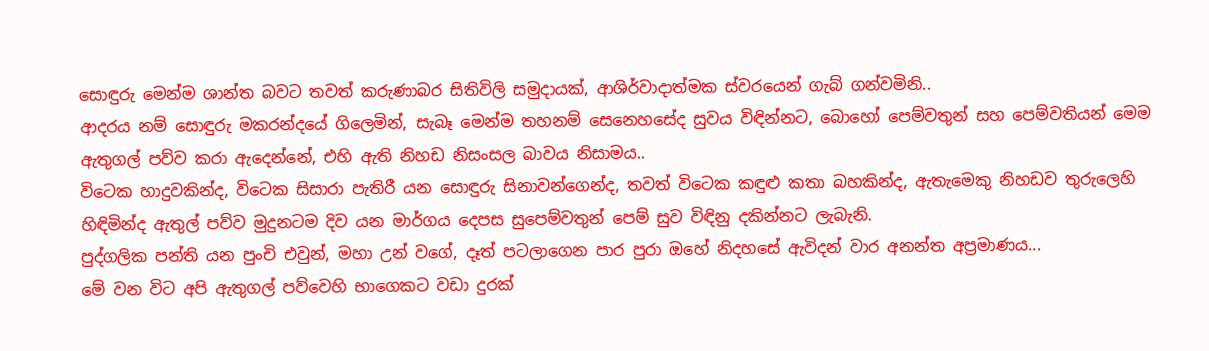සොඳුරු මෙන්ම ශාන්ත බවට තවත් කරුණාබර සිතිවිලි සමුදායක්, ආශිර්වාදාත්මක ස්වරයෙන් ගැබ් ගන්වමිනි..
ආදරය නම් සොඳුරු මකරන්දයේ ගිලෙමින්, සැබෑ මෙන්ම තහනම් සෙනෙහසේද සුවය විඳින්නට, බොහෝ පෙම්වතුන් සහ පෙම්වතියන් මෙම ඇතුගල් පව්ව කරා ඇදෙන්නේ, එහි ඇති නිහඩ නිසංසල බාවය නිසාමය..
විටෙක හාදුවකින්ද, විටෙක සිසාරා පැතිරී යන සොඳුරු සිනාවන්ගෙන්ද, තවත් විටෙක කඳුළු කතා බහකින්ද, ඇතැමෙකු නිහඩව තුරුලෙහි හිඳිමින්ද ඇතුල් පව්ව මුදුනටම දිව යන මාර්ගය දෙපස සුපෙම්වතුන් පෙම් සුව විඳිනු දකින්නට ලැබැනි.
පුද්ගලික පන්ති යන පුංචි එවුන්, මහා උන් වගේ, දෑත් පටලාගෙන පාර පුරා ඔහේ නිදහසේ ඇවිදන් වාර අනන්ත අප්‍රමාණය...
මේ වන විට අපි ඇතුගල් පව්වෙහි භාගෙකට වඩා දුරක්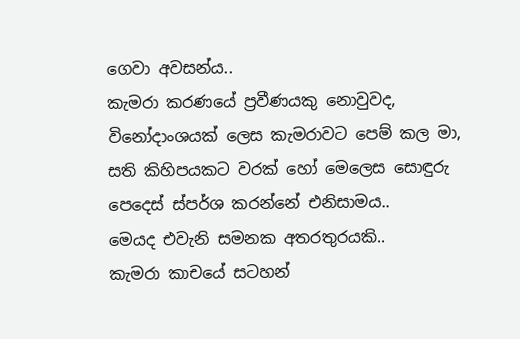ගෙවා අවසන්ය..
කැමරා කරණයේ ප්‍රවීණයකු නොවුවද, විනෝදාංශයක් ලෙස කැමරාවට පෙම් කල මා, සති කිහිපයකට වරක් හෝ මෙලෙස සොඳුරු පෙදෙස් ස්පර්ශ කරන්නේ එනිසාමය..
මෙයද එවැනි සමනක අතරතුරයකි..
කැමරා කාචයේ සටහන්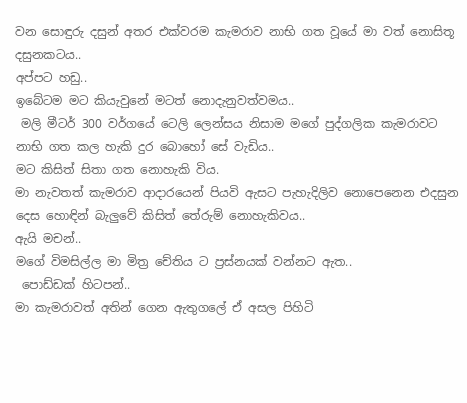වන සොඳුරු දසුන් අතර එක්වරම කැමරාව නාභි ගත වූයේ මා වත් නොසිතූ දසුනකටය..
අප්පට හඩු..
ඉබේටම මට කියැවුනේ මටත් නොදැනුවත්වමය..
 මලි මීටර් 300 වර්ගයේ ටෙලි ලෙන්සය නිසාම මගේ පුද්ගලික කැමරාවට නාභි ගත කල හැකි දුර බොහෝ සේ වැඩිය..
මට කිසිත් සිතා ගත නොහැකි විය.
මා නැවතත් කැමරාව ආදාරයෙන් පියවි ඇසට පැහැදිලිව නොපෙනෙන එදසුන දෙස හොඳින් බැලුවේ කිසිත් තේරුම් නොහැකිවය..
ඇයි මචන්..
මගේ විමසිල්ල මා මිත්‍ර චේතිය ට ප්‍රස්නයක් වන්නට ඇත..
 පොඩ්ඩක් හිටපන්..
මා කැමරාවත් අතින් ගෙන ඇතුගලේ ඒ අසල පිහිටි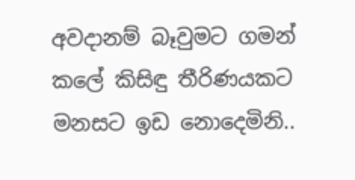අවදානම් බෑවුමට ගමන් කලේ කිසිඳු තීරිණයකට මනසට ඉඩ නොදෙමිනි..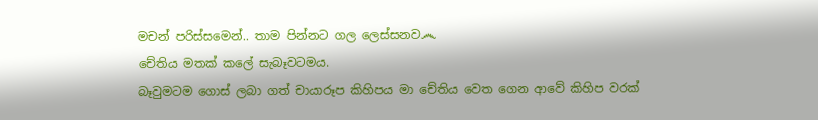මචන් පරිස්සමෙන්.. තාම පින්නට ගල ලෙස්සනව෴
චේතිය මතක් කලේ සැබෑවටමය.
බෑවුමටම ගොස් ලබා ගත් චායාරූප කිහිපය මා චේතිය වෙත ගෙන ආවේ කිහිප වරක්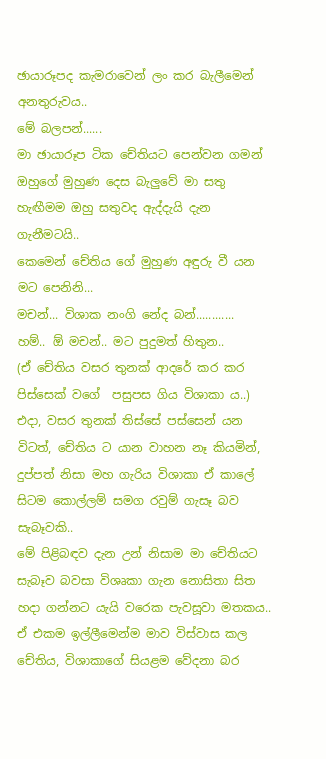ඡායාරූපද කැමරාවෙන් ලං කර බැලීමෙන් අනතුරුවය..
මේ බලපන්......
මා ඡායාරූප ටික චේතියට පෙන්වන ගමන් ඔහුගේ මුහුණ දෙස බැලුවේ මා සතු හැඟීමම ඔහු සතුවද ඇද්දැයි දැන ගැනීමටයි..
කෙමෙන් චේතිය ගේ මුහුණ අඳුරු වී යන මට පෙනිනි...
මචන්... විශාක නංගි නේද බන්............
හම්.. ඕ මචන්.. මට පුදුමත් හිතුන..
(ඒ චේතිය වසර තුනක් ආදරේ කර කර පිස්සෙක් වගේ  පසුපස ගිය විශාකා ය..)
එදා, වසර තුනක් තිස්සේ පස්සෙන් යන විටත්, චේතිය ට යාන වාහන නෑ කියමින්,  දුප්පත් නිසා මහ ගැරිය විශාකා ඒ කාලේ සිටම කොල්ලම් සමග රවුම් ගැසෑ බව සැබෑවකි..
මේ පිළිබඳව දැන උන් නිසාම මා චේතියට සැබෑව බවසා විශෘකා ගැන නොසිතා සිත හදා ගන්නට යැයි වරෙක පැවසූවා මතකය..
ඒ එකම ඉල්ලීමෙන්ම මාව විස්වාස කල චේතිය, විශාකාගේ සියළම වේදනා බර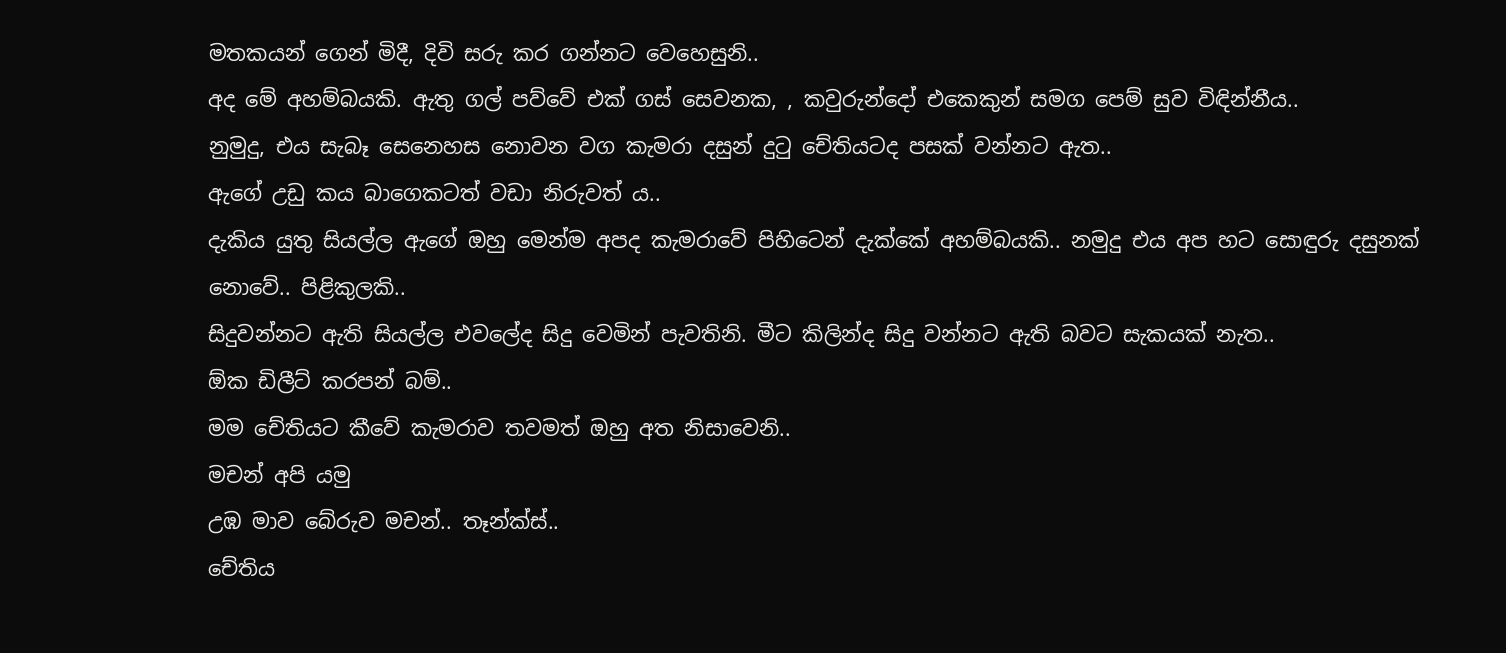මතකයන් ගෙන් මිදී, දිවි සරු කර ගන්නට වෙහෙසුනි..
අද මේ අහම්බයකි. ඇතු ගල් පව්වේ එක් ගස් සෙවනක, , කවුරුන්දෝ එකෙකුන් සමග පෙම් සුව විඳින්නීය..
නුමුදු, එය සැබෑ සෙනෙහස නොවන වග කැමරා දසුන් දුටු චේතියටද පසක් වන්නට ඇත..
ඇගේ උඩු කය බාගෙකටත් වඩා නිරුවත් ය..
දැකිය යුතු සියල්ල ඇගේ ඔහු මෙන්ම අපද කැමරාවේ පිහිටෙන් දැක්කේ අහම්බයකි.. නමුදු එය අප හට සොඳුරු දසුනක් නොවේ.. පිළිකුලකි..
සිදුවන්නට ඇති සියල්ල එවලේද සිදු වෙමින් පැවතිනි. මීට කිලින්ද සිදු වන්නට ඇති බවට සැකයක් නැත..
ඕක ඩිලීට් කරපන් බම්..
මම චේතියට කීවේ කැමරාව තවමත් ඔහු අත නිසාවෙනි..
මචන් අපි යමු
උඹ මාව බේරුව මචන්.. තෑන්ක්ස්..
චේතිය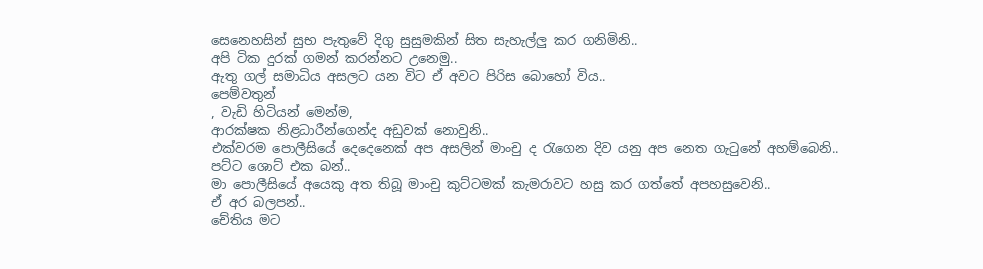සෙනෙහසින් සුභ පැතුවේ දිගු සුසුමකින් සිත සැහැල්ලු කර ගනිමිනි..
අපි ටික දුරක් ගමන් කරන්නට උනෙමු..
ඇතු ගල් සමාධිය අසලට යන විට ඒ අවට පිරිස බොහෝ විය..
පෙම්වතුන්
, වැඩි හිටියන් මෙන්ම,
ආරක්ෂක නිළධාරීන්ගෙන්ද අඩුවක් නොවුනි..
එක්වරම පොලීසියේ දෙදෙනෙක් අප අසලින් මාංචු ද රැගෙන දිව යනු අප නෙත ගැටුනේ අහම්බෙනි..
පට්ට ශොට් එක බන්..
මා පොලීසියේ අයෙකු අත තිබූ මාංචු කුට්ටමක් කැමරාවට හසු කර ගත්තේ අපහසුවෙනි..
ඒ අර බලපන්..
චේතිය මට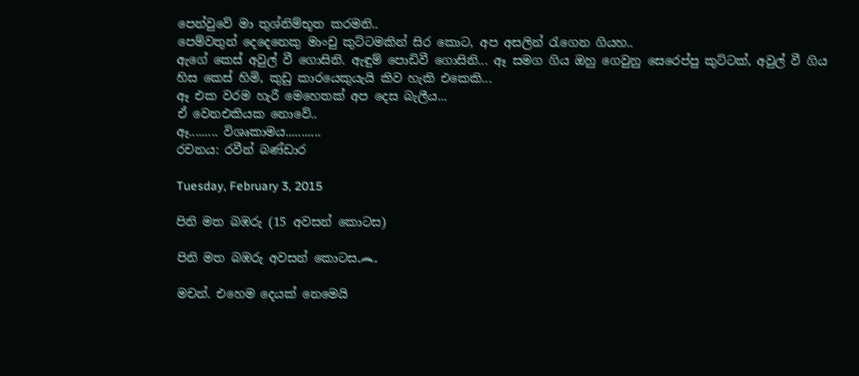පෙන්වුවේ මා තුශ්නිම්භූත කරමනි..
පෙම්වතුන් දෙදෙනෙකු මාංචු කුට්ටමකින් සිර කොට, අප අසලින් රැගෙන ගියහ..
ඇගේ කෙස් අවුල් වී ගොසිනි. ඇඳුම් පොඩිවී ගොසිනි... ඈ සමග ගිය ඔහු ගෙවුනු සෙරෙප්පු කුට්ටක්, අවුල් වී ගිය හිස කෙස් හිමි, කුඩු කාරයෙකුයැයි කිව හැකි එකෙකි...
ඈ එක වරම හැරී මෙහෙතක් අප දෙස බැලීය...
ඒ වෙනඑකියක නොවේ..
ඈ......... විශෘකාමය...........
රචනය: රවීන් බණ්ඩාර

Tuesday, February 3, 2015

පිනි මත බඹරු (15 අවසන් කොටස)

පිනි මත බඹරු අවසන් කොටස෴

මචන්. එහෙම දෙයක් නෙමෙයි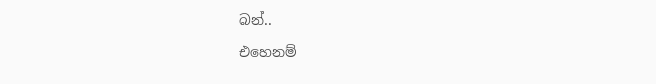බන්..

එහෙනම්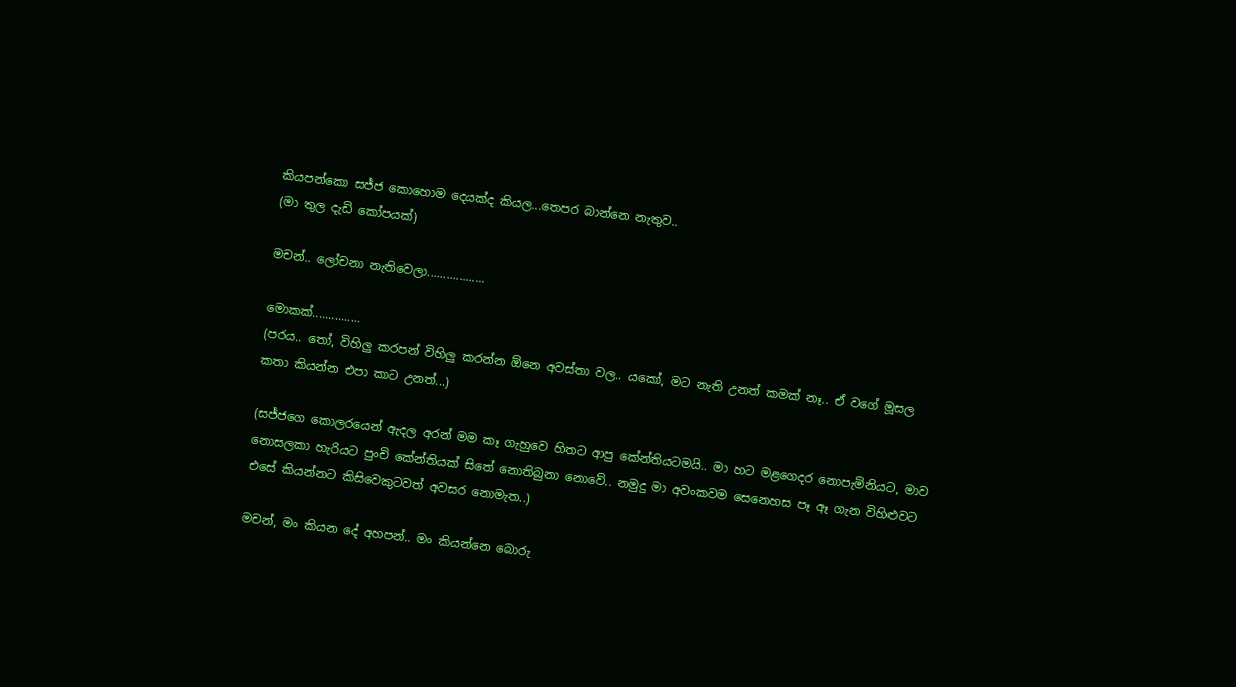කියපන්කො සජ්ජ කොහොම දෙයක්ද කියල...තෙපර බාන්නෙ නැතුව..
(මා තුල දැඩි කෝපයක්)

මචන්.. ලෝචනා නැතිවෙලා..................

මොකක්...............
(පරය.. තෝ, විහිලු කරපන් විහිලු කරන්න ඕනෙ අවස්තා වල.. යකෝ, මට නැති උනත් කමක් නෑ.. ඒ වගේ මූසල කතා කියන්න එපා කාට උනත්...)

(සජ්ජගෙ කොලරයෙන් ඇදල අරන් මම කෑ ගැහුවෙ හිතට ආපු කේන්තියටමයි.. මා හට මළගෙදර නොපැමිනියට, මාව නොසලකා හැරියට පුංචි කේන්තියක් සිතේ නොතිබුනා නොවේ.. නමුදු මා අවංකවම සෙනෙහස පෑ ඈ ගැන විහිළුවට එසේ කියන්නට කිසිවෙකුටවත් අවසර නොමැත..)

මචන්, මං කියන දේ අහපන්.. මං කියන්නෙ බොරු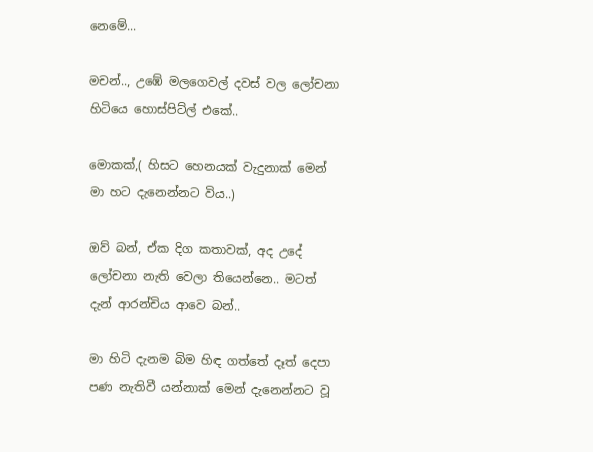නෙමේ...

මචන්.., උඹේ මලගෙවල් දවස් වල ලෝචනා හිටියෙ හොස්පිට්ල් එකේ..

මොකක්,( හිසට හෙනයක් වැදුනාක් මෙන් මා හට දැනෙන්නට විය..)

ඔව් බන්, ඒක දිග කතාවක්, අද උදේ ලෝචනා නැති වෙලා තියෙන්නෙ.. මටත් දැන් ආරන්චිය ආවෙ බන්..

මා හිටි දැනම බිම හිඳ ගත්තේ දෑත් දෙපා පණ නැතිවී යන්නාක් මෙන් දැනෙන්නට වූ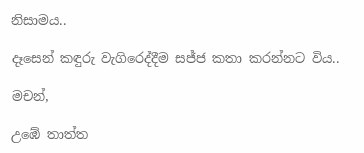නිසාමය..

දෑසෙන් කඳුරු වැගිරෙද්දීම සජ්ජ කතා කරන්නට විය..

මචන්,

උඹේ තාත්ත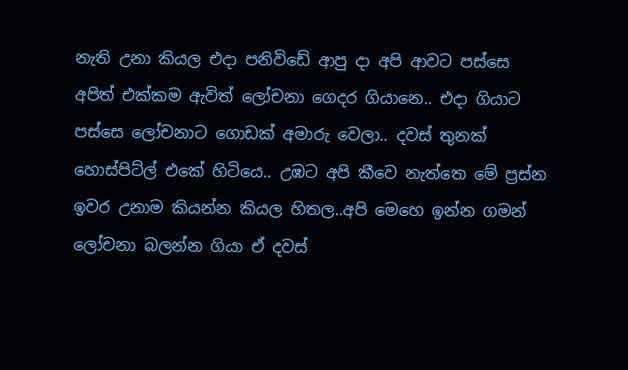නැති උනා කියල එදා පනිවිඩේ ආපු දා අපි ආවට පස්සෙ අපිත් එක්කම ඇවිත් ලෝචනා ගෙදර ගියානෙ.. එදා ගියාට පස්සෙ ලෝචනාට ගොඩක් අමාරු වෙලා.. දවස් තුනක් හොස්පිට්ල් එකේ හිටියෙ.. උඹට අපි කීවෙ නැත්තෙ මේ ප්‍රස්න ඉවර උනාම කියන්න කියල හිතල..අපි මෙහෙ ඉන්න ගමන් ලෝචනා බලන්න ගියා ඒ දවස්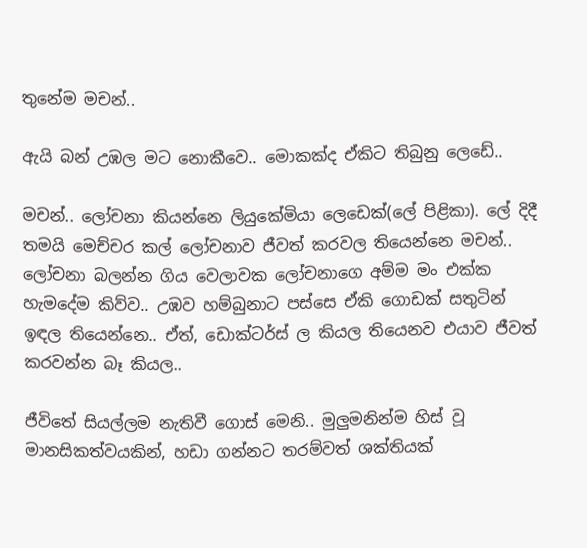තුනේම මචන්..

ඇයි බන් උඹල මට නොකීවෙ.. මොකක්ද ඒකිට තිබුනු ලෙඩේ..

මචන්.. ලෝචනා කියන්නෙ ලියුකේමියා ලෙඩෙක්(ලේ පිළිකා). ලේ දිදී තමයි මෙච්චර කල් ලෝචනාව ජීවත් කරවල තියෙන්නෙ මචන්..
ලෝචනා බලන්න ගිය වෙලාවක ලෝචනාගෙ අම්ම මං එක්ක හැමදේම කිව්ව.. උඹව හම්බුනාට පස්සෙ ඒකි ගොඩක් සතුටින් ඉඳල තියෙන්නෙ.. ඒත්, ඩොක්ටර්ස් ල කියල තියෙනව එයාව ජීවත් කරවන්න බෑ කියල..

ජීවිතේ සියල්ලම නැතිවී ගොස් මෙනි.. මුලුමනින්ම හිස් වූ මානසිකත්වයකින්, හඩා ගන්නට තරම්වත් ශක්තියක්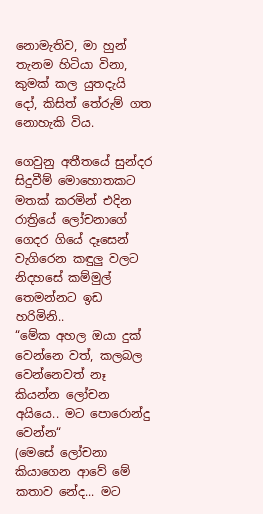නොමැතිව, මා හුන් තැනම හිටියා විනා, කුමක් කල යුතදැයි දෝ, කිසිත් තේරුම් ගත නොහැකි විය.

ගෙවුනු අතීතයේ සුන්දර සිදුවීම් මොහොතකට මතක් කරමින් එදින රාත්‍රියේ ලෝචනාගේ ගෙදර ගියේ දෑසෙන් වැගිරෙන කඳුලු වලට නිදහසේ කම්මුල් තෙමන්නට ඉඩ හරිමිනි..
“මේක අහල ඔයා දුක් වෙන්නෙ වත්, කලබල වෙන්නෙවත් නෑ කියන්න ලෝචන අයියෙ.. මට පොරොන්දු වෙන්න“
(මෙසේ ලෝචනා කියාගෙන ආවේ මේ කතාව නේද... මට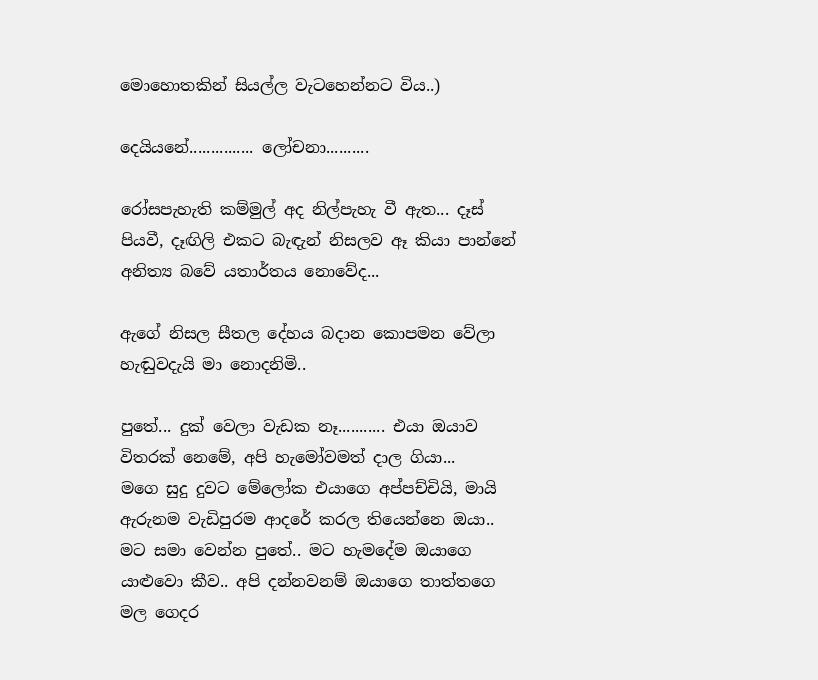මොහොතකින් සියල්ල වැටහෙන්නට විය..)

දෙයියනේ............... ලෝචනා..........

රෝසපැහැති කම්මුල් අද නිල්පැහැ වී ඇත... දෑස් පියවී, දෑඟිලි එකට බැඳැන් නිසලව ඈ කියා පාන්නේ අනිත්‍ය බවේ යතාර්තය නොවේද...

ඇගේ නිසල සීතල දේහය බදාන කොපමන වේලා හැඬුවදැයි මා නොදනිමි..

පුතේ... දුක් වෙලා වැඩක නෑ........... එයා ඔයාව විතරක් නෙමේ, අපි හැමෝවමත් දාල ගියා...
මගෙ සුදු දුවට මේලෝක එයාගෙ අප්පච්චියි, මායි ඇරුනම වැඩිපුරම ආදරේ කරල තියෙන්නෙ ඔයා..
මට සමා වෙන්න පුතේ.. මට හැමදේම ඔයාගෙ යාළුවො කීව.. අපි දන්නවනම් ඔයාගෙ තාත්තගෙ මල ගෙදර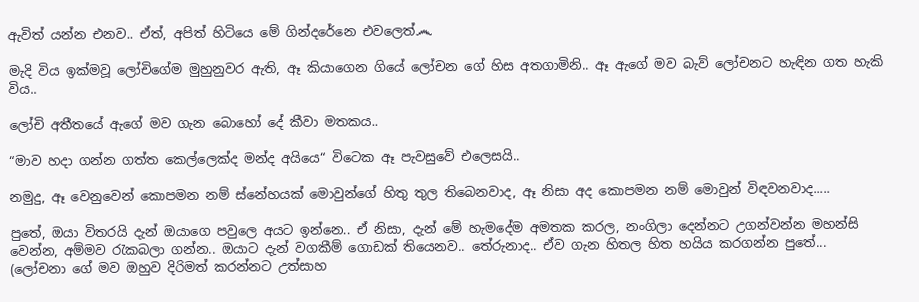ඇවිත් යන්න එනව.. ඒත්, අපිත් හිටියෙ මේ ගින්දරේනෙ එවලෙත්෴

මැදි විය ඉක්මවූ ලෝචිගේම මුහුනුවර ඇති, ඈ කියාගෙන ගියේ ලෝචන ගේ හිස අතගාමිනි.. ඈ ඇගේ මව බැව් ලෝචනට හැඳින ගත හැකි විය..

ලෝචි අතීතයේ ඇගේ මව ගැන බොහෝ දේ කීවා මතකය..

“මාව හදා ගන්න ගත්ත කෙල්ලෙක්ද මන්ද අයියෙ“ විටෙක ඈ පැවසුවේ එලෙසයි..

නමුදු, ඈ වෙනුවෙන් කොපමන නම් ස්නේහයක් මොවුන්ගේ හිතු තුල තිබෙනවාද, ඈ නිසා අද කොපමන නම් මොවුන් විඳවනවාද.....

පුතේ, ඔයා විතරයි දැන් ඔයාගෙ පවුලෙ අයට ඉන්නෙ.. ඒ නිසා, දැන් මේ හැමදේම අමතක කරල, නංගිලා දෙන්නට උගන්වන්න මහන්සි වෙන්න, අම්මව රැකබලා ගන්න.. ඔයාට දැන් වගකීම් ගොඩක් තියෙනව.. තේරුනාද.. ඒව ගැන හිතල හිත හයිය කරගන්න පුතේ...
(ලෝචනා ගේ මව ඔහුව දිරිමත් කරන්නට උත්සාහ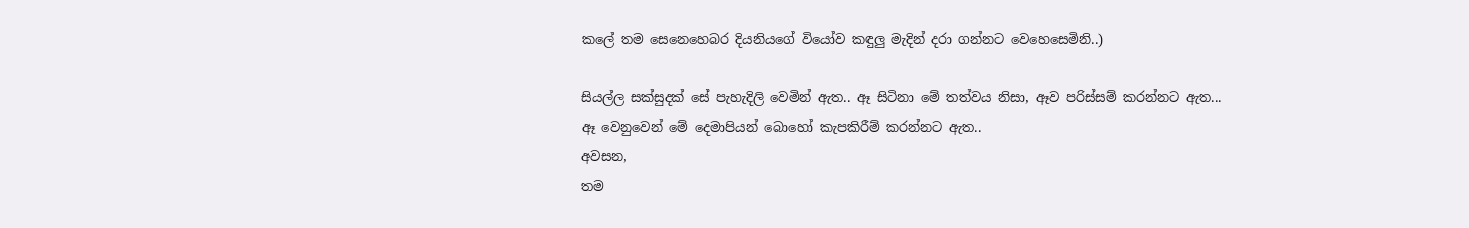කලේ තම සෙනෙහෙබර දියනියගේ වියෝව කඳුලු මැදින් දරා ගන්නට වෙහෙසෙමිනි..)

සියල්ල සක්සුදක් සේ පැහැදිලි වෙමින් ඇත.. ඈ සිටිනා මේ තත්වය නිසා, ඈව පරිස්සම් කරන්නට ඇත...
ඈ වෙනුවෙන් මේ දෙමාපියන් බොහෝ කැපකිරීම් කරන්නට ඇත..
අවසන,
තම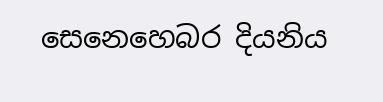සෙනෙහෙබර දියනිය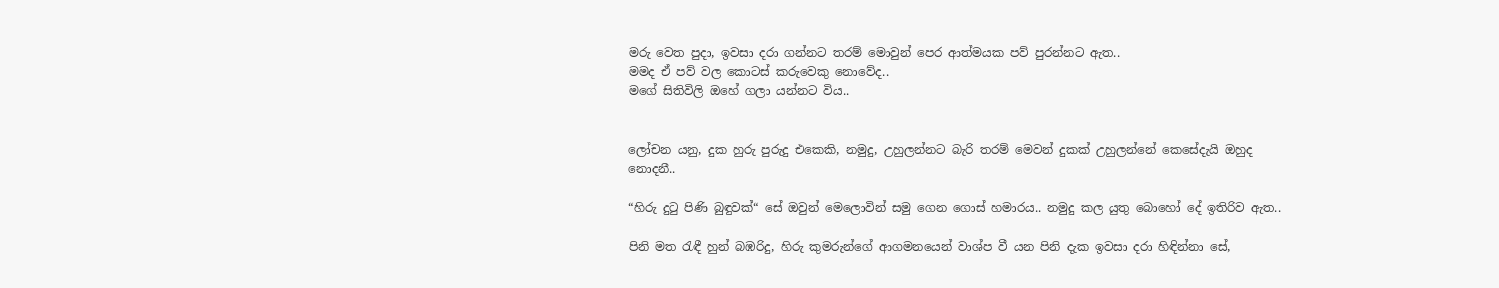මරු වෙත පුදා, ඉවසා දරා ගන්නට තරම් මොවුන් පෙර ආත්මයක පව් පුරන්නට ඇත..
මමද ඒ පව් වල කොටස් කරුවෙකු නොවේද..
මගේ සිතිවිලි ඔහේ ගලා යන්නට විය..


ලෝචන යනු, දුක හුරු පුරුදු එකෙකි, නමුදු, උහුලන්නට බැරි තරම් මෙවන් දුකක් උහුලන්නේ කෙසේදැයි ඔහුද නොදනී..

“හිරු දුටු පිණි බුඳුවක්“ සේ ඔවුන් මෙලොවින් සමු ගෙන ගොස් හමාරය.. නමුදු කල යුතු බොහෝ දේ ඉතිරිව ඇත..

පිනි මත රැඳී හුන් බඹරිදු, හිරු කුමරුන්ගේ ආගමනයෙන් වාශ්ප වී යන පිනි දැක ඉවසා දරා හිඳින්නා සේ,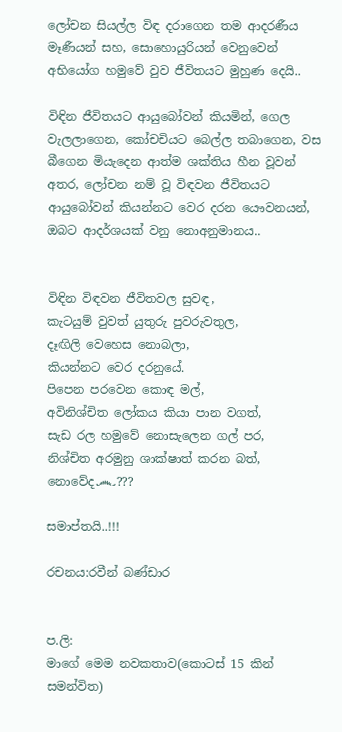ලෝචන සියල්ල විඳ දරාගෙන තම ආදරණීය මෑණීයන් සහ, සොහොයුරියන් වෙනුවෙන් අභියෝග හමුවේ වුව ජීවිතයට මුහුණ දෙයි..

විඳින ජීවිතයට ආයුබෝවන් කියමින්, ගෙල වැලලාගෙන, කෝචචියට බෙල්ල තබාගෙන, වස බීගෙන මියැදෙන ආත්ම ශක්තිය හීන වූවන් අතර, ලෝචන නම් වූ විඳවන ජීවිතයට ආයුබෝවන් කියන්නට වෙර දරන යෞවනයන්, ඔබට ආදර්ශයක් වනු නොඅනුමානය..


විඳින විඳවන ජීවිතවල සුවඳ,
කැටයුම් වුවත් යුතුරු පුවරුවතුල,
දෑඟිලි වෙහෙස නොබලා,
කියන්නට වෙර දරනුයේ.
පිපෙන පරවෙන කොඳ මල්,
අවිනිශ්චිත ලෝකය කියා පාන වගත්,
සැඩ රල හමුවේ නොසැලෙන ගල් පර,
නිශ්චිත අරමුනු ශාක්ෂාත් කරන බත්,
නොවේද෴???

සමාප්තයි..!!!

රචනය:රවීන් බණ්ඩාර


ප.ලි:
මාගේ මෙම නවකතාව(කොටස් 15 කින් සමන්විත)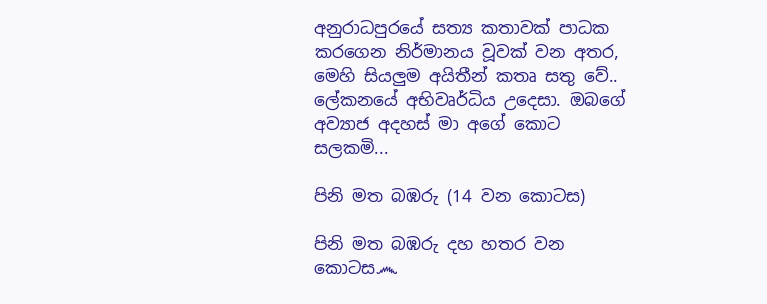අනුරාධපුරයේ සත්‍ය කතාවක් පාධක කරගෙන නිර්මානය වූවක් වන අතර, මෙහි සියලුම අයිතීන් කතෘ සතු වේ..
ලේකනයේ අභිවෘර්ධිය උදෙසා. ඔබගේ අව්‍යාජ අදහස් මා අගේ කොට සලකමි...

පිනි මත බඹරු (14 වන කොටස)

පිනි මත බඹරු දහ හතර වන කොටස෴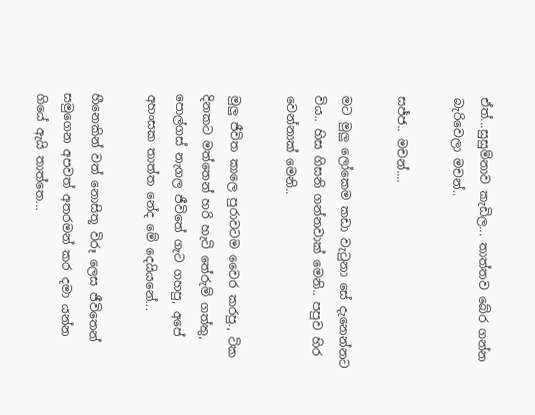ඒත්...සුසුම්නාව කැඩිල... තාත්තව බේර ගන්න බැරිවෙලා මචන්..

සජ්ජ.. මචන්....

මට මුලු ලෝකෙම කඩා වැටුනා සේ දැනෙන්නට විය.. හිස ගිසනි ගන්නවාක් මෙනි.. පපුව හිර වෙන්නාක් මෙනි..

මුලු ජීවිත කාලෙ පුරාවටම වෛර කරපු., ටික දිනකට මත්තෙන් හරි හැටි තේරුම් ගත්තු, පොල්ගස් නැගල ජීවිතේ ගැට ගහපු, අපේ අහංසක තාත්ත නේද මේ දෙයියනේ...

හීනෙකින් වත් නොසිතූ විරූ ලෙස ජීවිතෙන් සමුගෙන අපවත් අතරමන් කර දමා යන්න ගියේ ඇයි තාත්තෙ...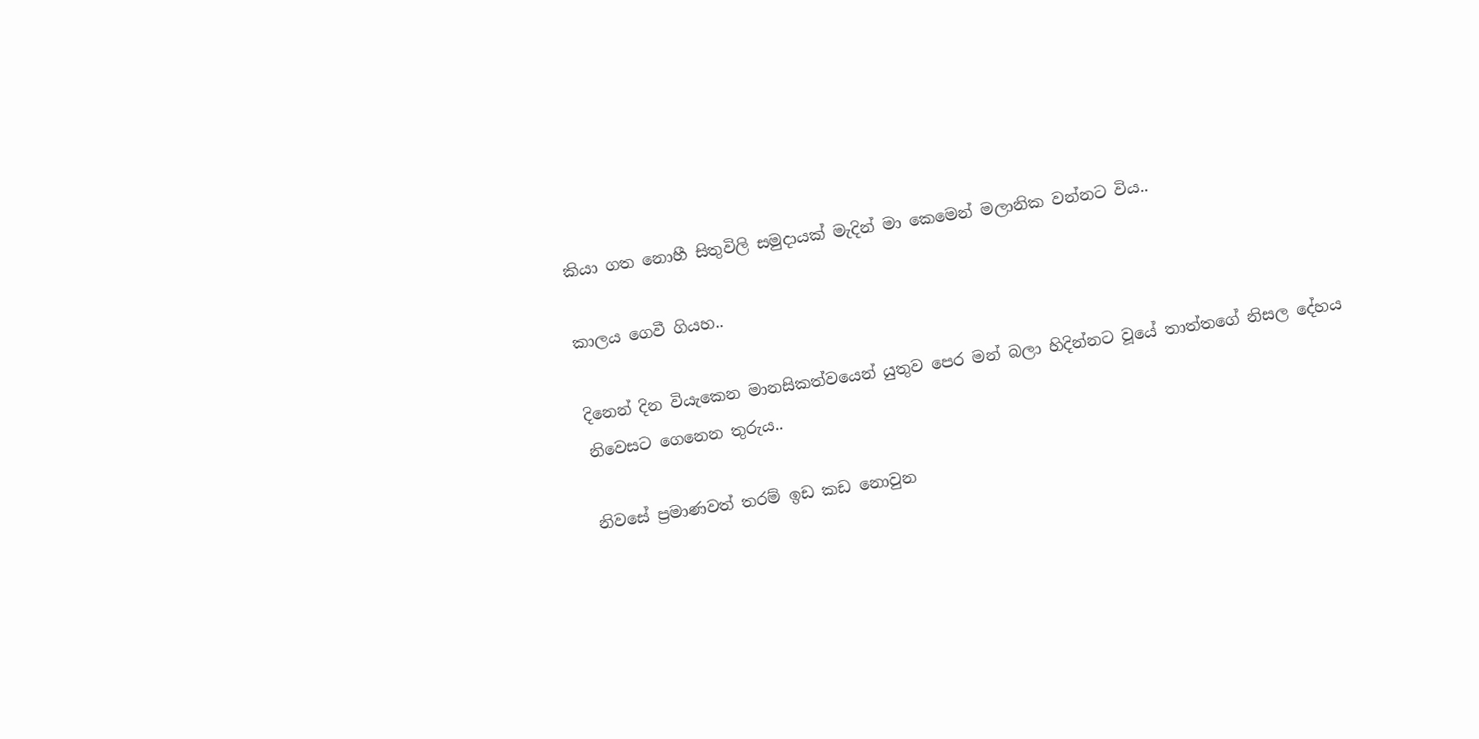කියා ගත නොහී සිතුවිලි සමුදායක් මැදින් මා කෙමෙන් මලානික වන්නට විය..

කාලය ගෙවී ගියහ..

දිනෙන් දින වියැකෙන මානසිකත්වයෙන් යුතුව පෙර මන් බලා හිදින්නට වූයේ තාත්තගේ නිසල දේහය නිවෙසට ගෙනෙන තුරුය..

නිවසේ ප්‍රමාණවත් තරම් ඉඩ කඩ නොවුන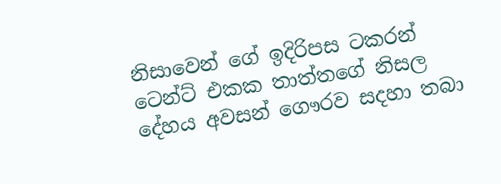නිසාවෙන් ගේ ඉදිරිපස ටකරන් ටෙන්ට් එකක තාත්තගේ නිසල දේහය අවසන් ගෞරව සදහා තබා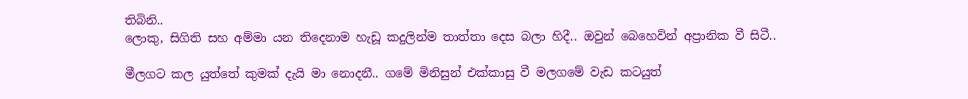තිබිනි..
ලොකු, සිගිති සහ අම්මා යන තිදෙනාම හැඩූ කදුලින්ම තාත්තා දෙස බලා හිදී.. ඔවුන් බෙහෙවින් අප්‍රානික වී සිටී..

මීලගට කල යුත්තේ කුමක් දැයි මා නොදනී.. ගමේ මිනිසුන් එක්කාසු වී මලගමේ වැඩ කටයුත්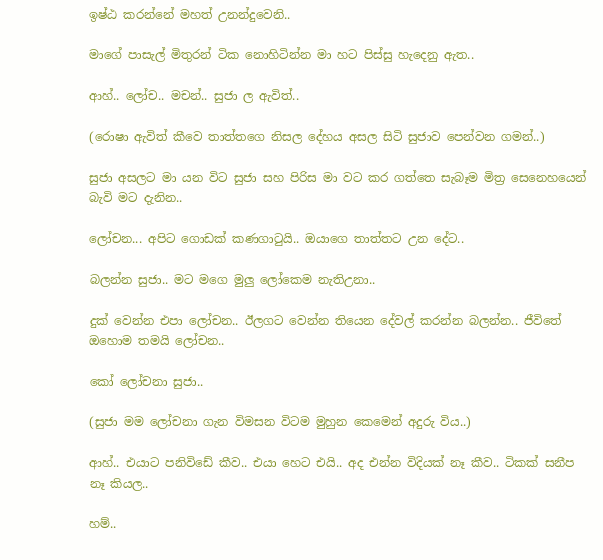ඉෂ්ඨ කරන්නේ මහත් උනන්දුවෙනි..

මාගේ පාසැල් මිතුරන් ටික නොහිටින්න මා හට පිස්සු හැදෙනු ඇත..

ආහ්.. ලෝච.. මචන්.. සුජා ල ඇවිත්..

(රොෂා ඇවිත් කීවෙ තාත්තගෙ නිසල දේහය අසල සිටි සුජාව පෙන්වන ගමන්..)

සුජා අසලට මා යන විට සුජා සහ පිරිස මා වට කර ගත්තෙ සැබෑම මිත්‍ර සෙනෙහයෙන් බැවි මට දැනින..

ලෝචන... අපිට ගොඩක් කණගාටුයි.. ඔයාගෙ තාත්තට උන දේට..

බලන්න සුජා.. මට මගෙ මුලු ලෝකෙම නැතිඋනා..

දුක් වෙන්න එපා ලෝචන.. ඊලගට වෙන්න තියෙන දේවල් කරන්න බලන්න.. ජීවිතේ ඔහොම තමයි ලෝචන..

කෝ ලෝචනා සුජා..

(සුජා මම ලෝචනා ගැන විමසන විටම මුහුන කෙමෙන් අදුරු විය..)

ආහ්.. එයාට පනිවිඩේ කීව.. එයා හෙට එයි.. අද එන්න විදියක් නෑ කීව.. ටිකක් සනීප නෑ කියල..

හම්..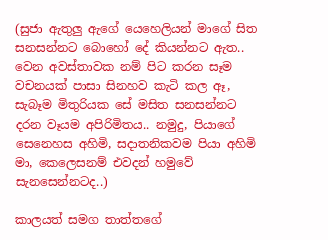(සුජා ඇතුලු ඇගේ යෙහෙලියන් මාගේ සිත සනසන්නට බොහෝ දේ කියන්නට ඇත.. වෙන අවස්තාවක නම් පිට කරන සෑම වචනයක් පාසා සිනහව කැටි කල ඈ, සැබෑම මිතුරියක සේ මසිත සනසන්නට දරන වෑයම අපිරිමිතය.. නමුදු, පියාගේ සෙනෙහස අහිමි, සදාතනිකවම පියා අහිමි මා, කෙලෙසනම් එවදන් හමුවේ සැනසෙන්නටද..)

කාලයත් සමග තාත්තගේ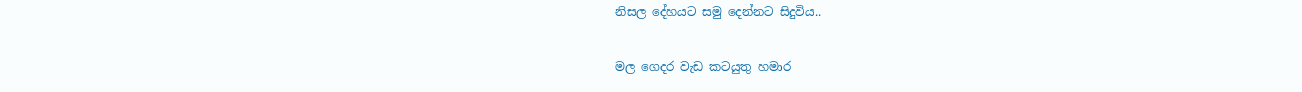නිසල දේහයට සමු දෙන්නට සිදුවිය..

මල ගෙදර වැඩ කටයුතු හමාර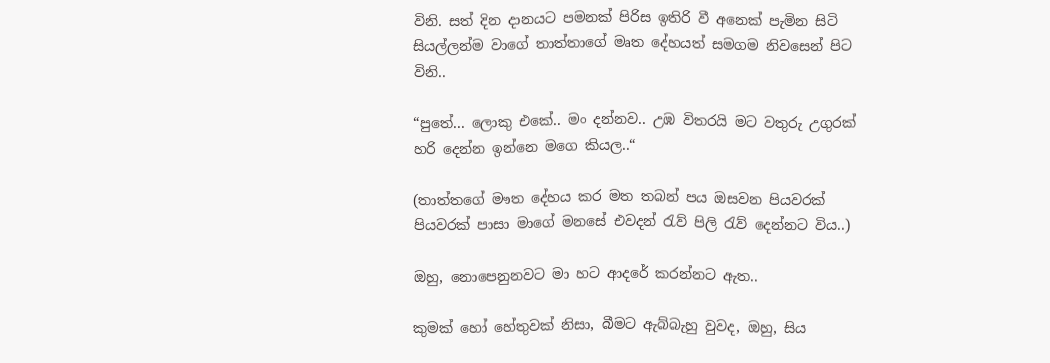විනි. සත් දින දානයට පමනක් පිරිස ඉතිරි වී අනෙක් පැමින සිටි සියල්ලන්ම වාගේ තාත්තාගේ මෘත දේහයත් සමගම නිවසෙන් පිට විනි..

“පුතේ... ලොකු එකේ.. මං දන්නව.. උඹ විතරයි මට වතුරු උගුරක් හරි දෙන්න ඉන්නෙ මගෙ කියල..“

(තාත්තගේ මෟත දේහය කර මත තබන් පය ඔසවන පියවරක් පියවරක් පාසා මාගේ මනසේ එවදන් රැව් පිලි රැව් දෙන්නට විය..)

ඔහු, නොපෙනුනවට මා හට ආදරේ කරන්නට ඇත..

කුමක් හෝ හේතුවක් නිසා, බීමට ඇබ්බැහු වුවද, ඔහු, සිය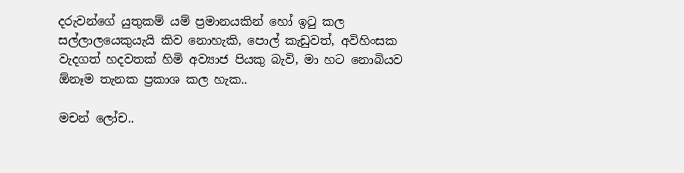දරුවන්ගේ යුතුකම් යම් ප්‍රමානයකින් හෝ ඉටු කල සල්ලාලයෙකුයැයි කිව නොහැකි, පොල් කැඩුවත්, අවිහිංසක වැදගත් හදවතක් හිමි අව්‍යාජ පියකු බැවි, මා හට නොබියව ඕනෑම තැනක ප්‍රකාශ කල හැක..

මචන් ලෝච..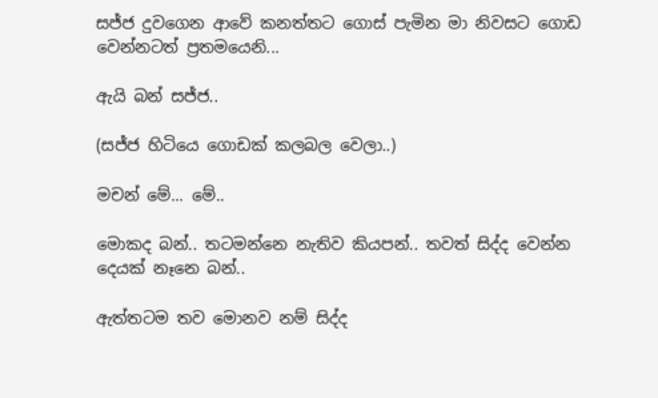සජ්ජ දුවගෙන ආවේ කනත්තට ගොස් පැමින මා නිවසට ගොඩ වෙන්නටත් ප්‍රතමයෙනි...

ඇයි බන් සජ්ජ..

(සජ්ජ හිටියෙ ගොඩක් කලබල වෙලා..)

මචන් මේ... මේ..

මොකද බන්.. තටමන්නෙ නැතිව කියපන්.. තවත් සිද්ද වෙන්න දෙයක් නෑනෙ බන්..

ඇත්තටම තව මොනව නම් සිද්ද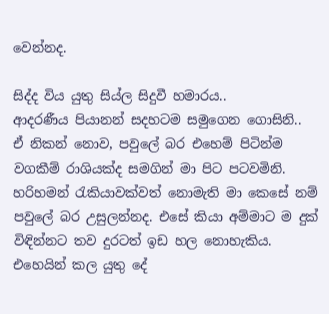වෙන්නද.

සිද්ද විය යුතු සිය්ල සිදුවී හමාරය..
ආදරණීය පියානන් සදහටම සමුගෙන ගොසිනි..
ඒ නිකන් නොව, පවුලේ බර එහෙම් පිටින්ම වගකීම් රාශියක්ද සමගින් මා පිට පටවමිනි.
හරිහමන් රැකියාවක්වත් නොමැති මා කෙසේ නම් පවුලේ බර උසුලන්නද. එසේ කියා අම්මාට ම දුක් විඳින්නට තව දුරටත් ඉඩ හල නොහැකිය.
එහෙයින් කල යුතු දේ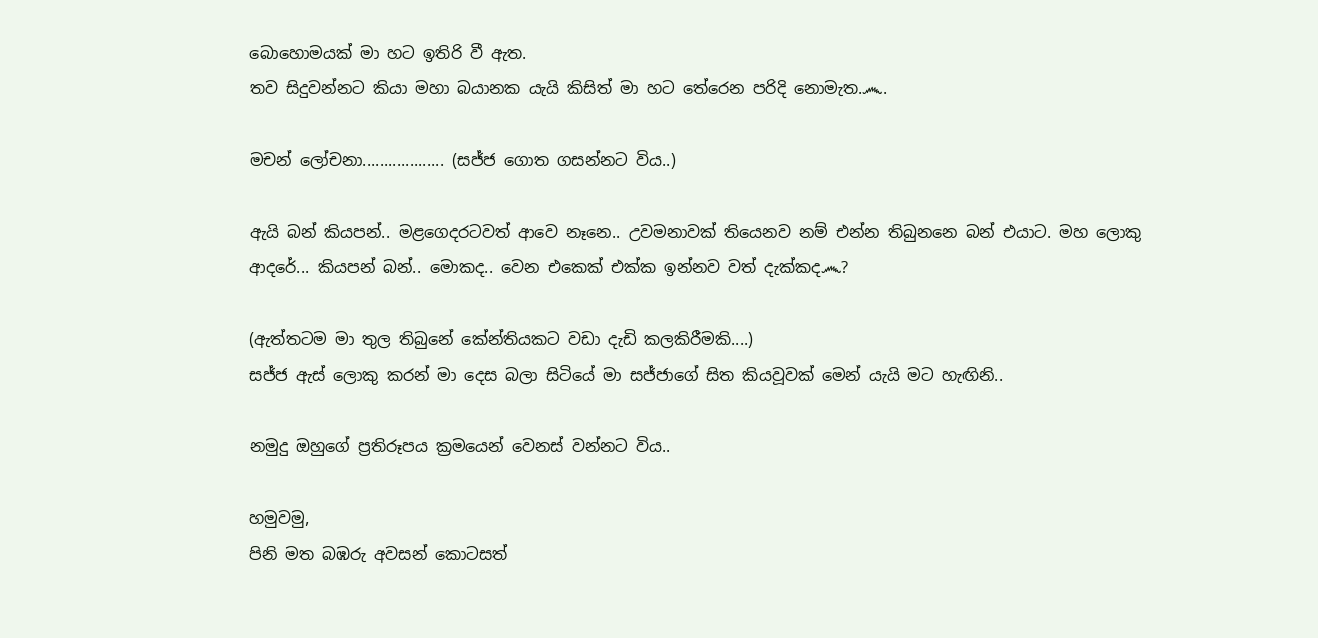බොහොමයක් මා හට ඉතිරි වී ඇත.
තව සිදුවන්නට කියා මහා බයානක යැයි කිසිත් මා හට තේරෙන පරිදි නොමැත.෴.

මචන් ලෝචනා................... (සජ්ජ ගොත ගසන්නට විය..)

ඇයි බන් කියපන්.. මළගෙදරටවත් ආවෙ නෑනෙ.. උවමනාවක් තියෙනව නම් එන්න තිබුනනෙ බන් එයාට. මහ ලොකු ආදරේ... කියපන් බන්.. මොකද.. වෙන එකෙක් එක්ක ඉන්නව වත් දැක්කද෴?

(ඇත්තටම මා තුල තිබුනේ කේන්තියකට වඩා දැඩි කලකිරීමකි....)
සජ්ජ ඇස් ලොකු කරන් මා දෙස බලා සිටියේ මා සජ්ජාගේ සිත කියවූවක් මෙන් යැයි මට හැඟිනි..

නමුදු ඔහුගේ ප්‍රතිරූපය ක්‍රමයෙන් වෙනස් වන්නට විය..

හමුවමු,
පිනි මත බඹරු අවසන් කොටසත්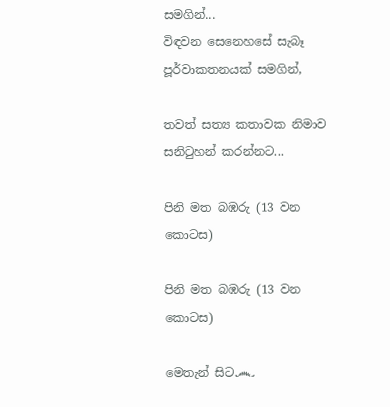සමගින්...
විඳවන සෙනෙහසේ සැබෑ පූර්වාකතනයක් සමගින්,

තවත් සත්‍ය කතාවක නිමාව සනිටුහන් කරන්නට...

පිනි මත බඹරු (13 වන කොටස)

පිනි මත බඹරු (13 වන කොටස)

මෙතැන් සිට෴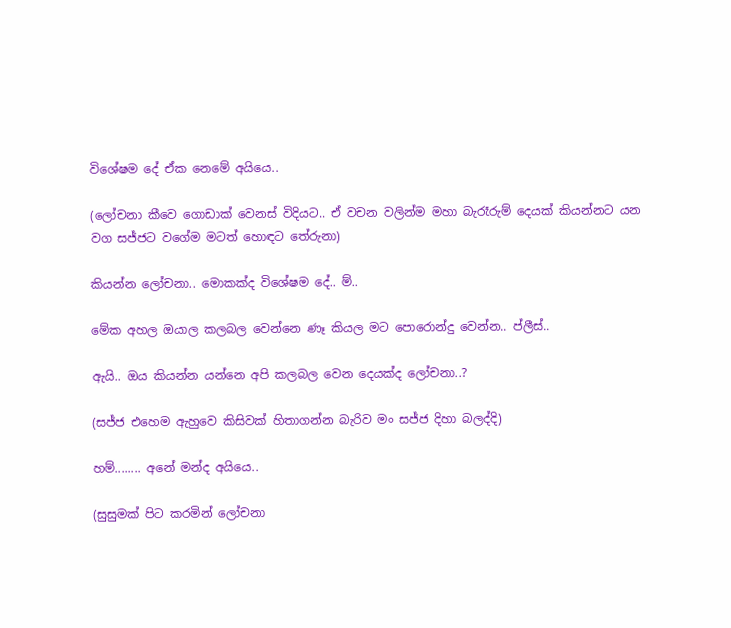විශේෂම දේ ඒක නෙමේ අයියෙ..

(ලෝචනා කීවෙ ගොඩාක් වෙනස් විදියට.. ඒ වචන වලින්ම මහා බැරෑරුම් දෙයක් කියන්නට යන වග සජ්ජට වගේම මටත් හොඳට තේරුනා)

කියන්න ලෝචනා.. මොකක්ද විශේෂම දේ.. ම්..

මේක අහල ඔයාල කලබල වෙන්නෙ ණෑ කියල මට පොරොන්දු වෙන්න.. ප්ලීස්..

ඇයි.. ඔය කියන්න යන්නෙ අපි කලබල වෙන දෙයක්ද ලෝචනා..?

(සජ්ජ එහෙම ඇහුවෙ කිසිවක් හිතාගන්න බැරිව මං සජ්ජ දිහා බලද්දි)

හම්........ අනේ මන්ද අයියෙ..

(සුසුමක් පිට කරමින් ලෝචනා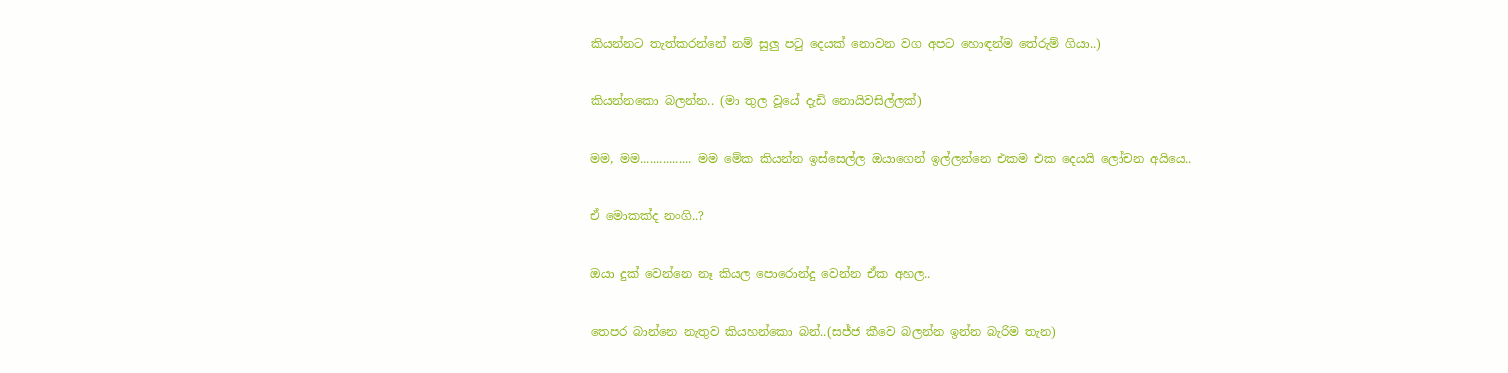කියන්නට තැත්කරන්නේ නම් සුලු පටු දෙයක් නොවන වග අපට හොඳන්ම තේරුම් ගියා..)

කියන්නකො බලන්න.. (මා තුල වූයේ දැඩි නොයිවසිල්ලක්)

මම, මම................ මම මේක කියන්න ඉස්සෙල්ල ඔයාගෙන් ඉල්ලන්නෙ එකම එක දෙයයි ලෝචන අයියෙ..

ඒ මොකක්ද නංගි..?

ඔයා දුක් වෙන්නෙ නෑ කියල පොරොන්දු වෙන්න ඒක අහල..

තෙපර බාන්නෙ නැතුව කියහන්කො බන්..(සජ්ජ කීවෙ බලන්න ඉන්න බැරිම තැන)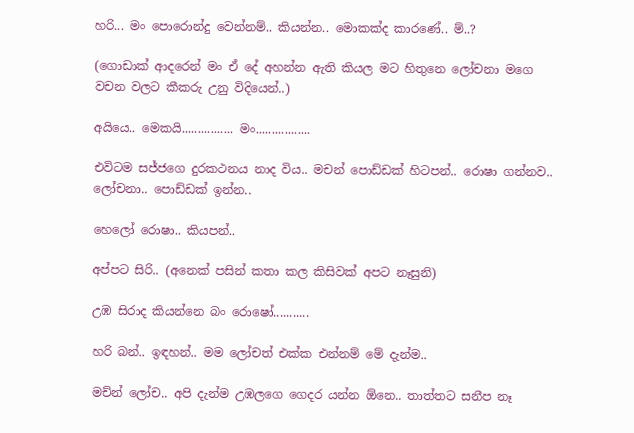හරි... මං පොරොන්දු වෙන්නම්.. කියන්න.. මොකක්ද කාරණේ.. ම්..?

(ගොඩාක් ආදරෙන් මං ඒ දේ අහන්න ඇති කියල මට හිතුනෙ ලෝචනා මගෙ වචන වලට කීකරු උනු විදියෙන්..)

අයියෙ.. මෙකයි................ මං.................

එවිටම සජ්ජගෙ දුරකථනය නාද විය.. මචන් පොඩ්ඩක් හිටපන්.. රොෂා ගන්නව.. ලෝචනා.. පොඩ්ඩක් ඉන්න..

හෙලෝ රොෂා.. කියපන්..

අප්පට සිරි.. (අනෙක් පසින් කතා කල කිසිවක් අපට නෑසුනි)

උඹ සිරාද කියන්නෙ බං රොෂෝ...........

හරි බන්.. ඉඳහන්.. මම ලෝචත් එක්ක එන්නම් මේ දැන්ම..

මච්න් ලෝච.. අපි දැන්ම උඹලගෙ ගෙදර යන්න ඕනෙ.. තාත්තට සනීප නෑ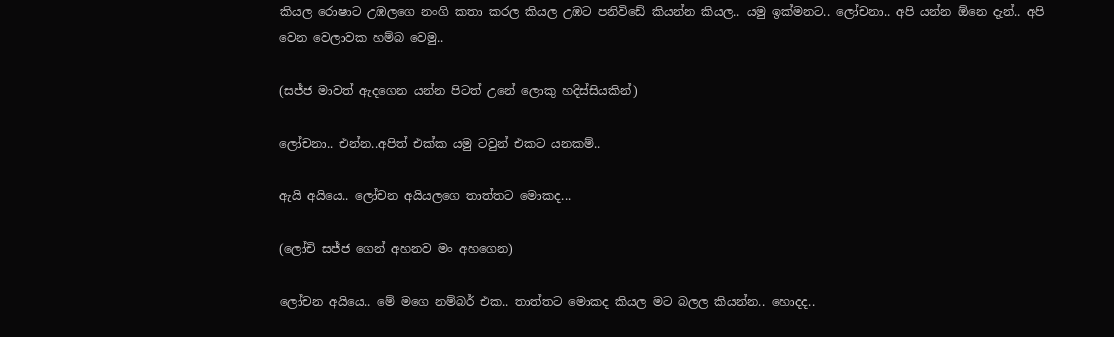කියල රොෂාට උඹලගෙ නංගි කතා කරල කියල උඹට පනිවිඩේ කියන්න කියල.. යමු ඉක්මනට.. ලෝචනා.. අපි යන්න ඕනෙ දැන්.. අපි වෙන වෙලාවක හම්බ වෙමු..

(සජ්ජ මාවත් ඇදගෙන යන්න පිටත් උනේ ලොකු හදිස්සියකින්)

ලෝචනා.. එන්න..අපිත් එක්ක යමු ටවුන් එකට යනකම්..

ඇයි අයියෙ.. ලෝචන අයියලගෙ තාත්තට මොකද...

(ලෝචි සජ්ජ ගෙන් අහනව මං අහගෙන)

ලෝචන අයියෙ.. මේ මගෙ නම්බර් එක.. තාත්තට මොකද කියල මට බලල කියන්න.. හොදද..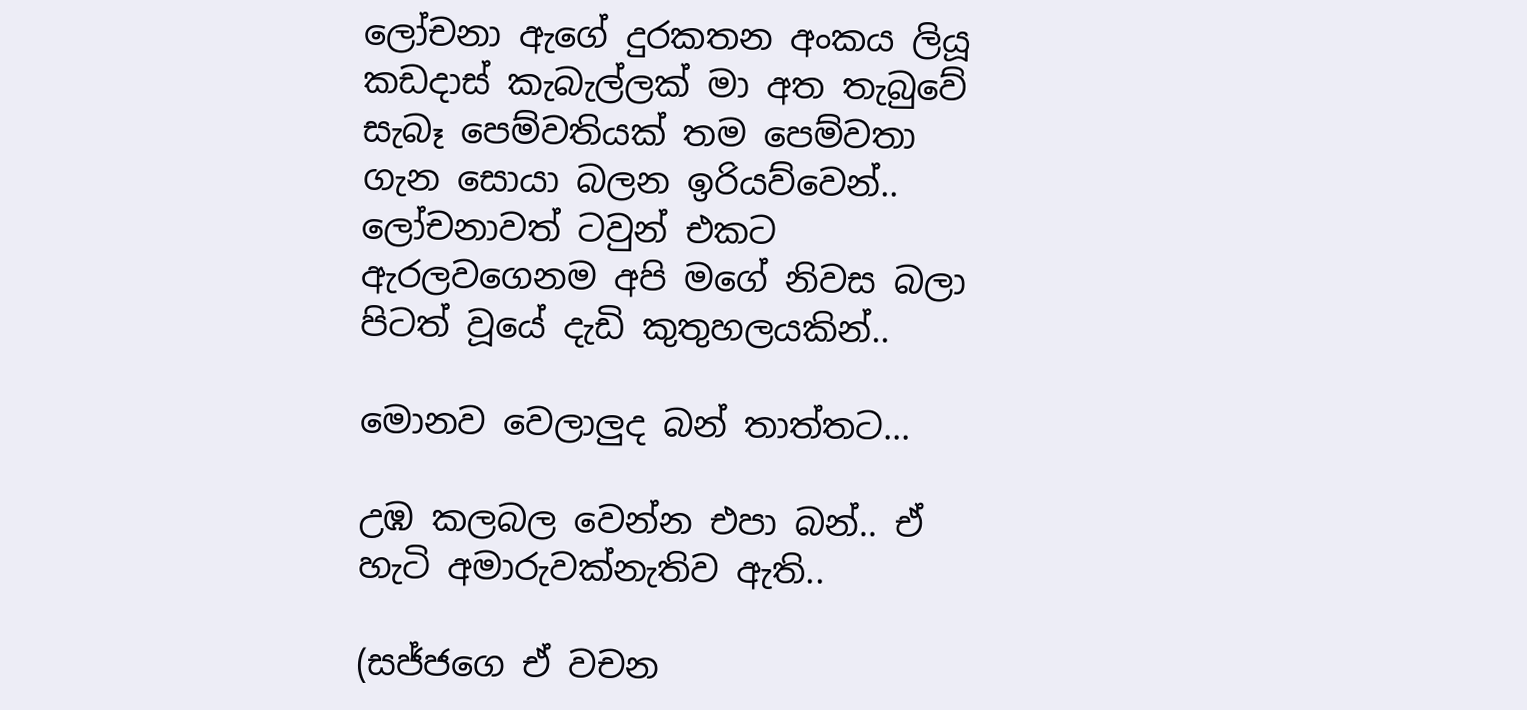ලෝචනා ඇගේ දුරකතන අංකය ලියූ කඩදාස් කැබැල්ලක් මා අත තැබුවේ සැබෑ පෙම්වතියක් තම පෙම්වතා ගැන සොයා බලන ඉරියව්වෙන්..
ලෝචනාවත් ටවුන් එකට ඇරලවගෙනම අපි මගේ නිවස බලා පිටත් වූයේ දැඩි කුතුහලයකින්..

මොනව වෙලාලුද බන් තාත්තට...

උඹ කලබල වෙන්න එපා බන්.. ඒ හැටි අමාරුවක්නැතිව ඇති..

(සජ්ජගෙ ඒ වචන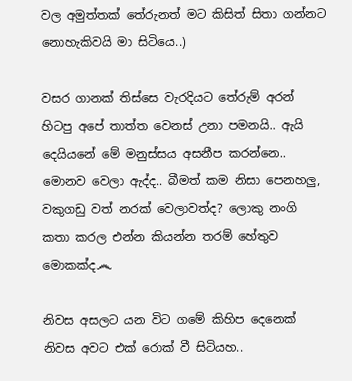වල අමුත්තක් තේරුනත් මට කිසිත් සිතා ගන්නට නොහැකිවයි මා සිටියෙ..)

වසර ගානක් තිස්සෙ වැරදියට තේරුම් අරන් හිටපු අපේ තාත්ත වෙනස් උනා පමනයි.. ඇයි දෙයියනේ මේ මනුස්සය අසනීප කරන්නෙ.. මොනව වෙලා ඇද්ද.. බීමත් කම නිසා පෙනහලු, වකුගඩු වත් නරක් වෙලාවත්ද? ලොකු නංගි කතා කරල එන්න කියන්න තරම් හේතුව මොකක්ද෴

නිවස අසලට යන විට ගමේ කිහිප දෙනෙක් නිවස අවට එක් රොක් වී සිටියහ..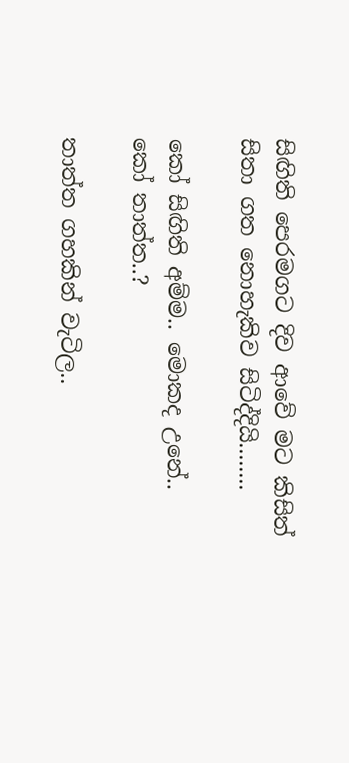සිඟිති පෙරමගට දිව ආවේ මට කිසිත් සිතා ගත නොහැකිව සිටිද්දියි........

කෝ සිඟිති අම්ම.. මොකද උනේ.. කෝ තාත්ත..?

තාත්ත ගහකින් වැටිල..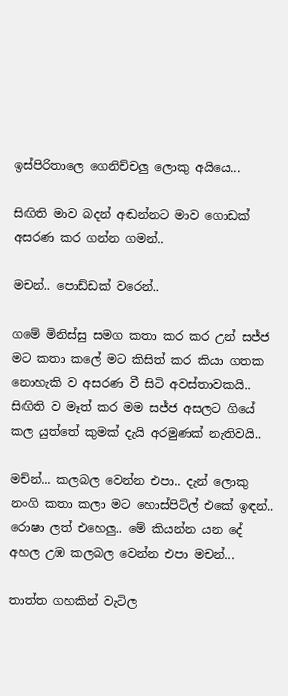ඉස්පිරිතාලෙ ගෙනිච්චලු ලොකු අයියෙ...

සිඟිති මාව බදන් අඬන්නට මාව ගොඩක් අසරණ කර ගන්න ගමන්..

මචන්.. පොඩ්ඩක් වරෙන්..

ගමේ මිනිස්සු සමග කතා කර කර උන් සජ්ජ මට කතා කලේ මට කිසිත් කර කියා ගතක නොහැකි ව අසරණ වී සිටි අවස්තාවකයි..
සිඟිති ව මෑත් කර මම සජ්ජ අසලට ගියේ කල යුත්තේ කුමක් දැයි අරමුණක් නැතිවයි..

මච්න්... කලබල වෙන්න එපා.. දැන් ලොකු නංගි කතා කලා මට හොස්පිට්ල් එකේ ඉඳන්.. රොෂා ලත් එහෙලු.. මේ කියන්න යන දේ අහල උඹ කලබල වෙන්න එපා මචන්...

තාත්ත ගහකින් වැටිල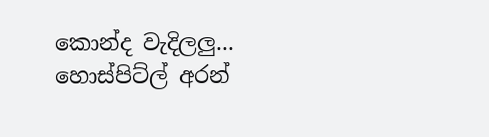කොන්ද වැදිලලු... හොස්පිට්ල් අරන්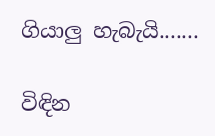ගියාලු හැබැයි.......

විඳින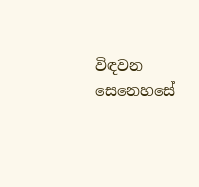විඳවන සෙනෙහසේ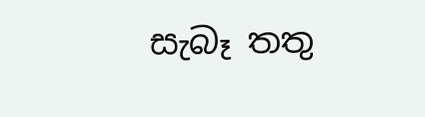සැබෑ තතු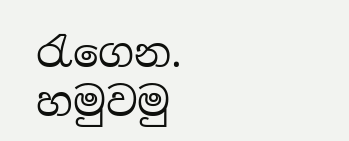රැගෙන.
හමුවමු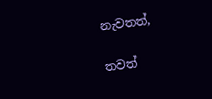නැවතත්,

තවත්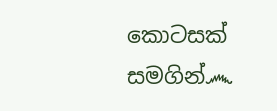කොටසක් සමගින්෴